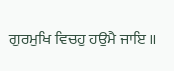ਗੁਰਮੁਖਿ ਵਿਚਹੁ ਹਉਮੈ ਜਾਇ ॥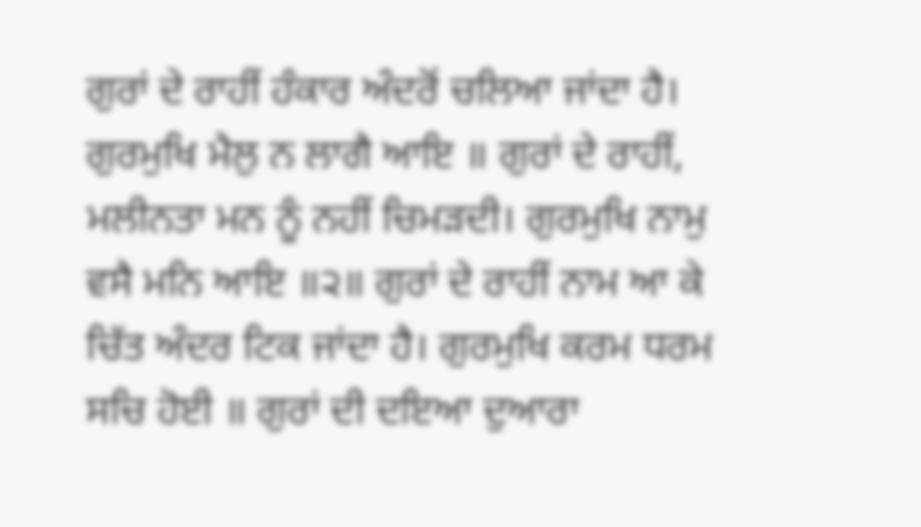ਗੁਰਾਂ ਦੇ ਰਾਹੀਂ ਹੰਕਾਰ ਅੰਦਰੋਂ ਚਲਿਆ ਜਾਂਦਾ ਹੈ। ਗੁਰਮੁਖਿ ਮੈਲੁ ਨ ਲਾਗੈ ਆਇ ॥ ਗੁਰਾਂ ਦੇ ਰਾਹੀਂ, ਮਲੀਨਤਾ ਮਨ ਨੂੰ ਨਹੀਂ ਚਿਮੜਦੀ। ਗੁਰਮੁਖਿ ਨਾਮੁ ਵਸੈ ਮਨਿ ਆਇ ॥੨॥ ਗੁਰਾਂ ਦੇ ਰਾਹੀਂ ਨਾਮ ਆ ਕੇ ਚਿੱਤ ਅੰਦਰ ਟਿਕ ਜਾਂਦਾ ਹੈ। ਗੁਰਮੁਖਿ ਕਰਮ ਧਰਮ ਸਚਿ ਹੋਈ ॥ ਗੁਰਾਂ ਦੀ ਦਇਆ ਦੁਆਰਾ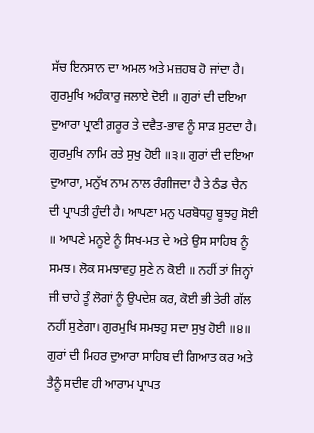ਸੱਚ ਇਨਸਾਨ ਦਾ ਅਮਲ ਅਤੇ ਮਜ਼ਹਬ ਹੋ ਜਾਂਦਾ ਹੈ। ਗੁਰਮੁਖਿ ਅਹੰਕਾਰੁ ਜਲਾਏ ਦੋਈ ॥ ਗੁਰਾਂ ਦੀ ਦਇਆ ਦੁਆਰਾ ਪ੍ਰਾਣੀ ਗ਼ਰੂਰ ਤੇ ਦਵੈਤ-ਭਾਵ ਨੂੰ ਸਾੜ ਸੁਟਦਾ ਹੈ। ਗੁਰਮੁਖਿ ਨਾਮਿ ਰਤੇ ਸੁਖੁ ਹੋਈ ॥੩॥ ਗੁਰਾਂ ਦੀ ਦਇਆ ਦੁਆਰਾ, ਮਨੁੱਖ ਨਾਮ ਨਾਲ ਰੰਗੀਜਦਾ ਹੈ ਤੇ ਠੰਡ ਚੈਨ ਦੀ ਪ੍ਰਾਪਤੀ ਹੁੰਦੀ ਹੈ। ਆਪਣਾ ਮਨੁ ਪਰਬੋਧਹੁ ਬੂਝਹੁ ਸੋਈ ॥ ਆਪਣੇ ਮਨੂਏ ਨੂੰ ਸਿਖ-ਮਤ ਦੇ ਅਤੇ ਉਸ ਸਾਹਿਬ ਨੂੰ ਸਮਝ। ਲੋਕ ਸਮਝਾਵਹੁ ਸੁਣੇ ਨ ਕੋਈ ॥ ਨਹੀਂ ਤਾਂ ਜਿਨ੍ਹਾਂ ਜੀ ਚਾਹੇ ਤੂੰ ਲੋਗਾਂ ਨੂੰ ਉਪਦੇਸ਼ ਕਰ, ਕੋਈ ਭੀ ਤੇਰੀ ਗੱਲ ਨਹੀਂ ਸੁਣੇਗਾ। ਗੁਰਮੁਖਿ ਸਮਝਹੁ ਸਦਾ ਸੁਖੁ ਹੋਈ ॥੪॥ ਗੁਰਾਂ ਦੀ ਮਿਹਰ ਦੁਆਰਾ ਸਾਹਿਬ ਦੀ ਗਿਆਤ ਕਰ ਅਤੇ ਤੈਨੂੰ ਸਦੀਵ ਹੀ ਆਰਾਮ ਪ੍ਰਾਪਤ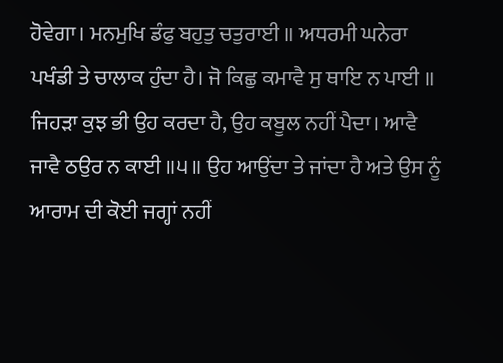ਹੋਵੇਗਾ। ਮਨਮੁਖਿ ਡੰਫੁ ਬਹੁਤੁ ਚਤੁਰਾਈ ॥ ਅਧਰਮੀ ਘਨੇਰਾ ਪਖੰਡੀ ਤੇ ਚਾਲਾਕ ਹੁੰਦਾ ਹੈ। ਜੋ ਕਿਛੁ ਕਮਾਵੈ ਸੁ ਥਾਇ ਨ ਪਾਈ ॥ ਜਿਹੜਾ ਕੁਝ ਭੀ ਉਹ ਕਰਦਾ ਹੈ, ਉਹ ਕਬੂਲ ਨਹੀਂ ਪੈਦਾ। ਆਵੈ ਜਾਵੈ ਠਉਰ ਨ ਕਾਈ ॥੫॥ ਉਹ ਆਉਂਦਾ ਤੇ ਜਾਂਦਾ ਹੈ ਅਤੇ ਉਸ ਨੂੰ ਆਰਾਮ ਦੀ ਕੋਈ ਜਗ੍ਹਾਂ ਨਹੀਂ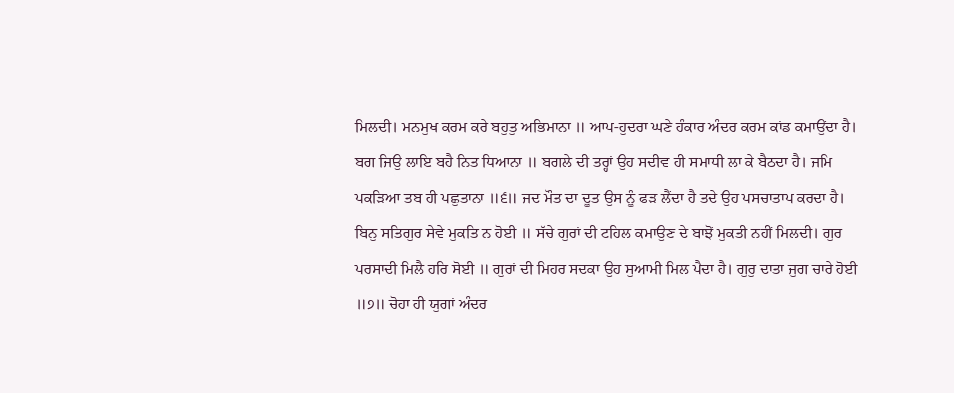ਮਿਲਦੀ। ਮਨਮੁਖ ਕਰਮ ਕਰੇ ਬਹੁਤੁ ਅਭਿਮਾਨਾ ॥ ਆਪ-ਹੁਦਰਾ ਘਣੇ ਹੰਕਾਰ ਅੰਦਰ ਕਰਮ ਕਾਂਡ ਕਮਾਉਂਦਾ ਹੈ। ਬਗ ਜਿਉ ਲਾਇ ਬਹੈ ਨਿਤ ਧਿਆਨਾ ॥ ਬਗਲੇ ਦੀ ਤਰ੍ਹਾਂ ਉਹ ਸਦੀਵ ਹੀ ਸਮਾਧੀ ਲਾ ਕੇ ਬੈਠਦਾ ਹੈ। ਜਮਿ ਪਕੜਿਆ ਤਬ ਹੀ ਪਛੁਤਾਨਾ ॥੬॥ ਜਦ ਮੌਤ ਦਾ ਦੂਤ ਉਸ ਨੂੰ ਫੜ ਲੈਂਦਾ ਹੈ ਤਦੇ ਉਹ ਪਸਚਾਤਾਪ ਕਰਦਾ ਹੈ। ਬਿਨੁ ਸਤਿਗੁਰ ਸੇਵੇ ਮੁਕਤਿ ਨ ਹੋਈ ॥ ਸੱਚੇ ਗੁਰਾਂ ਦੀ ਟਹਿਲ ਕਮਾਉਣ ਦੇ ਬਾਝੋਂ ਮੁਕਤੀ ਨਹੀਂ ਮਿਲਦੀ। ਗੁਰ ਪਰਸਾਦੀ ਮਿਲੈ ਹਰਿ ਸੋਈ ॥ ਗੁਰਾਂ ਦੀ ਮਿਹਰ ਸਦਕਾ ਉਹ ਸੁਆਮੀ ਮਿਲ ਪੈਦਾ ਹੈ। ਗੁਰੁ ਦਾਤਾ ਜੁਗ ਚਾਰੇ ਹੋਈ ॥੭॥ ਚੋਹਾ ਹੀ ਯੁਗਾਂ ਅੰਦਰ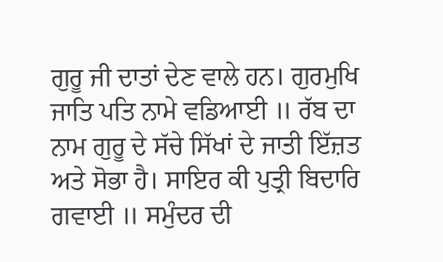ਗੁਰੂ ਜੀ ਦਾਤਾਂ ਦੇਣ ਵਾਲੇ ਹਨ। ਗੁਰਮੁਖਿ ਜਾਤਿ ਪਤਿ ਨਾਮੇ ਵਡਿਆਈ ॥ ਰੱਬ ਦਾ ਨਾਮ ਗੁਰੂ ਦੇ ਸੱਚੇ ਸਿੱਖਾਂ ਦੇ ਜਾਤੀ ਇੱਜ਼ਤ ਅਤੇ ਸੋਭਾ ਹੈ। ਸਾਇਰ ਕੀ ਪੁਤ੍ਰੀ ਬਿਦਾਰਿ ਗਵਾਈ ॥ ਸਮੁੰਦਰ ਦੀ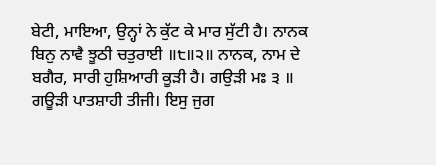ਬੇਟੀ, ਮਾਇਆ, ਉਨ੍ਹਾਂ ਨੇ ਕੁੱਟ ਕੇ ਮਾਰ ਸੁੱਟੀ ਹੈ। ਨਾਨਕ ਬਿਨੁ ਨਾਵੈ ਝੂਠੀ ਚਤੁਰਾਈ ॥੮॥੨॥ ਨਾਨਕ, ਨਾਮ ਦੇ ਬਗੈਰ, ਸਾਰੀ ਹੁਸ਼ਿਆਰੀ ਕੂੜੀ ਹੈ। ਗਉੜੀ ਮਃ ੩ ॥ ਗਊੜੀ ਪਾਤਸ਼ਾਹੀ ਤੀਜੀ। ਇਸੁ ਜੁਗ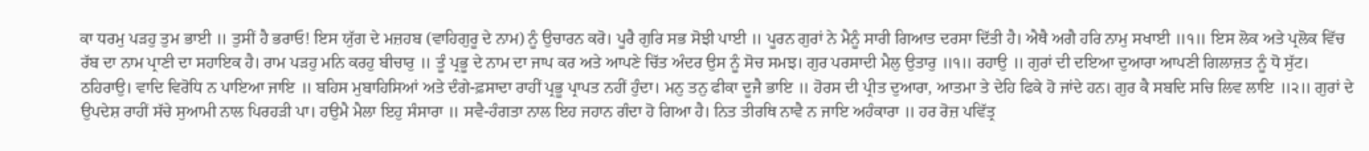ਕਾ ਧਰਮੁ ਪੜਹੁ ਤੁਮ ਭਾਈ ॥ ਤੁਸੀਂ ਹੈ ਭਰਾਓ! ਇਸ ਯੁੱਗ ਦੇ ਮਜ਼ਹਬ (ਵਾਹਿਗੁਰੂ ਦੇ ਨਾਮ) ਨੂੰ ਉਚਾਰਨ ਕਰੋ। ਪੂਰੈ ਗੁਰਿ ਸਭ ਸੋਝੀ ਪਾਈ ॥ ਪੂਰਨ ਗੁਰਾਂ ਨੇ ਮੈਨੂੰ ਸਾਰੀ ਗਿਆਤ ਦਰਸਾ ਦਿੱਤੀ ਹੈ। ਐਥੈ ਅਗੈ ਹਰਿ ਨਾਮੁ ਸਖਾਈ ॥੧॥ ਇਸ ਲੋਕ ਅਤੇ ਪ੍ਰਲੋਕ ਵਿੱਚ ਰੱਬ ਦਾ ਨਾਮ ਪ੍ਰਾਣੀ ਦਾ ਸਹਾਇਕ ਹੈ। ਰਾਮ ਪੜਹੁ ਮਨਿ ਕਰਹੁ ਬੀਚਾਰੁ ॥ ਤੂੰ ਪ੍ਰਭੂ ਦੇ ਨਾਮ ਦਾ ਜਾਪ ਕਰ ਅਤੇ ਆਪਣੇ ਚਿੱਤ ਅੰਦਰ ਉਸ ਨੂੰ ਸੋਚ ਸਮਝ। ਗੁਰ ਪਰਸਾਦੀ ਮੈਲੁ ਉਤਾਰੁ ॥੧॥ ਰਹਾਉ ॥ ਗੁਰਾਂ ਦੀ ਦਇਆ ਦੁਆਰਾ ਆਪਣੀ ਗਿਲਾਜ਼ਤ ਨੂੰ ਧੋ ਸੁੱਟ। ਠਹਿਰਾਉ। ਵਾਦਿ ਵਿਰੋਧਿ ਨ ਪਾਇਆ ਜਾਇ ॥ ਬਹਿਸ ਮੁਬਾਹਿਸਿਆਂ ਅਤੇ ਦੰਗੇ-ਫ਼ਸਾਦਾ ਰਾਹੀਂ ਪ੍ਰਭੂ ਪ੍ਰਾਪਤ ਨਹੀਂ ਹੁੰਦਾ। ਮਨੁ ਤਨੁ ਫੀਕਾ ਦੂਜੈ ਭਾਇ ॥ ਹੋਰਸ ਦੀ ਪ੍ਰੀਤ ਦੁਆਰਾ, ਆਤਮਾ ਤੇ ਦੇਹਿ ਫਿਕੇ ਹੋ ਜਾਂਦੇ ਹਨ। ਗੁਰ ਕੈ ਸਬਦਿ ਸਚਿ ਲਿਵ ਲਾਇ ॥੨॥ ਗੁਰਾਂ ਦੇ ਉਪਦੇਸ਼ ਰਾਹੀਂ ਸੱਚੇ ਸੁਆਮੀ ਨਾਲ ਪਿਰਹੜੀ ਪਾ। ਹਉਮੈ ਮੈਲਾ ਇਹੁ ਸੰਸਾਰਾ ॥ ਸਵੈ-ਹੰਗਤਾ ਨਾਲ ਇਹ ਜਹਾਨ ਗੰਦਾ ਹੋ ਗਿਆ ਹੈ। ਨਿਤ ਤੀਰਥਿ ਨਾਵੈ ਨ ਜਾਇ ਅਹੰਕਾਰਾ ॥ ਹਰ ਰੋਜ਼ ਪਵਿੱਤ੍ਰ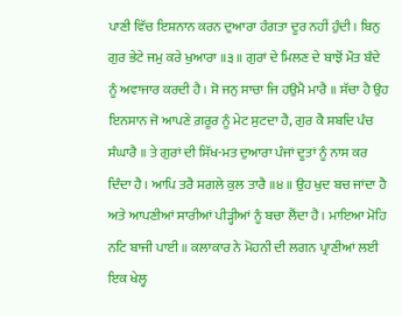ਪਾਣੀ ਵਿੱਚ ਇਸ਼ਨਾਨ ਕਰਨ ਦੁਆਰਾ ਹੰਗਤਾ ਦੂਰ ਨਹੀਂ ਹੁੰਦੀ। ਬਿਨੁ ਗੁਰ ਭੇਟੇ ਜਮੁ ਕਰੇ ਖੁਆਰਾ ॥੩॥ ਗੁਰਾਂ ਦੇ ਮਿਲਣ ਦੇ ਬਾਝੋਂ ਮੌਤ ਬੰਦੇ ਨੂੰ ਅਵਾਜਾਰ ਕਰਦੀ ਹੈ। ਸੋ ਜਨੁ ਸਾਚਾ ਜਿ ਹਉਮੈ ਮਾਰੈ ॥ ਸੱਚਾ ਹੈ ਉਹ ਇਨਸਾਨ ਜੋ ਆਪਣੇ ਗ਼ਰੂਰ ਨੂੰ ਮੇਟ ਸੁਟਦਾ ਹੈ, ਗੁਰ ਕੈ ਸਬਦਿ ਪੰਚ ਸੰਘਾਰੈ ॥ ਤੇ ਗੁਰਾਂ ਦੀ ਸਿੱਖ-ਮਤ ਦੁਆਰਾ ਪੰਜਾਂ ਦੂਤਾਂ ਨੂੰ ਨਾਸ ਕਰ ਦਿੰਦਾ ਹੈ। ਆਪਿ ਤਰੈ ਸਗਲੇ ਕੁਲ ਤਾਰੈ ॥੪॥ ਉਹ ਖੁਦ ਬਚ ਜਾਂਦਾ ਹੈ ਅਤੇ ਆਪਣੀਆਂ ਸਾਰੀਆਂ ਪੀੜ੍ਹੀਆਂ ਨੂੰ ਬਚਾ ਲੈਂਦਾ ਹੈ। ਮਾਇਆ ਮੋਹਿ ਨਟਿ ਬਾਜੀ ਪਾਈ ॥ ਕਲਾਕਾਰ ਨੇ ਮੋਹਨੀ ਦੀ ਲਗਨ ਪ੍ਰਾਣੀਆਂ ਲਈ ਇਕ ਖੇਲ੍ਹ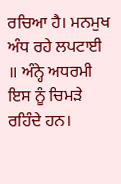ਰਚਿਆ ਹੈ। ਮਨਮੁਖ ਅੰਧ ਰਹੇ ਲਪਟਾਈ ॥ ਅੰਨ੍ਹੇ ਅਧਰਮੀ ਇਸ ਨੂੰ ਚਿਮੜੇ ਰਹਿੰਦੇ ਹਨ।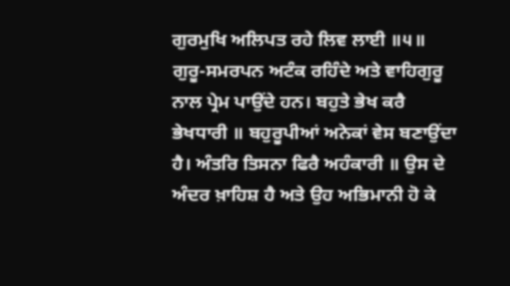ਗੁਰਮੁਖਿ ਅਲਿਪਤ ਰਹੇ ਲਿਵ ਲਾਈ ॥੫॥ ਗੁਰੂ-ਸਮਰਪਨ ਅਟੰਕ ਰਹਿੰਦੇ ਅਤੇ ਵਾਹਿਗੁਰੂ ਨਾਲ ਪ੍ਰੇਮ ਪਾਉਂਦੇ ਹਨ। ਬਹੁਤੇ ਭੇਖ ਕਰੈ ਭੇਖਧਾਰੀ ॥ ਬਹੁਰੂਪੀਆਂ ਅਨੇਕਾਂ ਵੇਸ ਬਣਾਉਂਦਾ ਹੈ। ਅੰਤਰਿ ਤਿਸਨਾ ਫਿਰੈ ਅਹੰਕਾਰੀ ॥ ਉਸ ਦੇ ਅੰਦਰ ਖ਼ਾਹਿਸ਼ ਹੈ ਅਤੇ ਉਹ ਅਭਿਮਾਨੀ ਹੋ ਕੇ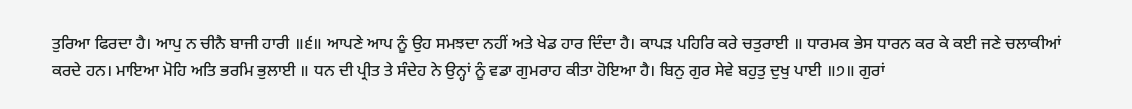ਤੁਰਿਆ ਫਿਰਦਾ ਹੈ। ਆਪੁ ਨ ਚੀਨੈ ਬਾਜੀ ਹਾਰੀ ॥੬॥ ਆਪਣੇ ਆਪ ਨੂੰ ਉਹ ਸਮਝਦਾ ਨਹੀਂ ਅਤੇ ਖੇਡ ਹਾਰ ਦਿੰਦਾ ਹੈ। ਕਾਪੜ ਪਹਿਰਿ ਕਰੇ ਚਤੁਰਾਈ ॥ ਧਾਰਮਕ ਭੇਸ ਧਾਰਨ ਕਰ ਕੇ ਕਈ ਜਣੇ ਚਲਾਕੀਆਂ ਕਰਦੇ ਹਨ। ਮਾਇਆ ਮੋਹਿ ਅਤਿ ਭਰਮਿ ਭੁਲਾਈ ॥ ਧਨ ਦੀ ਪ੍ਰੀਤ ਤੇ ਸੰਦੇਹ ਨੇ ਉਨ੍ਹਾਂ ਨੂੰ ਵਡਾ ਗੁਮਰਾਹ ਕੀਤਾ ਹੋਇਆ ਹੈ। ਬਿਨੁ ਗੁਰ ਸੇਵੇ ਬਹੁਤੁ ਦੁਖੁ ਪਾਈ ॥੭॥ ਗੁਰਾਂ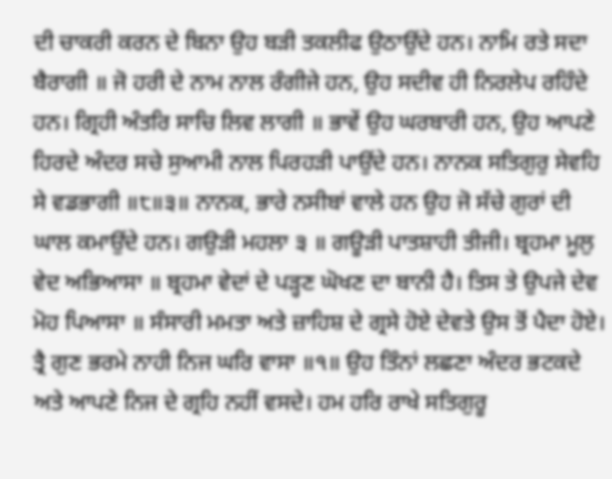ਦੀ ਚਾਕਰੀ ਕਰਨ ਦੇ ਬਿਨਾ ਉਹ ਬੜੀ ਤਕਲੀਫ ਉਠਾਉਂਦੇ ਹਨ। ਨਾਮਿ ਰਤੇ ਸਦਾ ਬੈਰਾਗੀ ॥ ਜੋ ਹਰੀ ਦੇ ਨਾਮ ਨਾਲ ਰੰਗੀਜੇ ਹਨ, ਉਹ ਸਦੀਵ ਹੀ ਨਿਰਲੇਪ ਰਹਿੰਦੇ ਹਨ। ਗ੍ਰਿਹੀ ਅੰਤਰਿ ਸਾਚਿ ਲਿਵ ਲਾਗੀ ॥ ਭਾਵੇਂ ਉਹ ਘਰਬਾਰੀ ਹਨ, ਉਹ ਆਪਣੇ ਹਿਰਦੇ ਅੰਦਰ ਸਚੇ ਸੁਆਮੀ ਨਾਲ ਪਿਰਹੜੀ ਪਾਉਂਦੇ ਹਨ। ਨਾਨਕ ਸਤਿਗੁਰੁ ਸੇਵਹਿ ਸੇ ਵਡਭਾਗੀ ॥੮॥੩॥ ਨਾਨਕ, ਭਾਰੇ ਨਸੀਬਾਂ ਵਾਲੇ ਹਨ ਉਹ ਜੋ ਸੱਚੇ ਗੁਰਾਂ ਦੀ ਘਾਲ ਕਮਾਉਂਦੇ ਹਨ। ਗਉੜੀ ਮਹਲਾ ੩ ॥ ਗਊੜੀ ਪਾਤਸ਼ਾਹੀ ਤੀਜੀ। ਬ੍ਰਹਮਾ ਮੂਲੁ ਵੇਦ ਅਭਿਆਸਾ ॥ ਬ੍ਰਹਮਾ ਵੇਦਾਂ ਦੇ ਪੜ੍ਹਣ ਘੋਖਣ ਦਾ ਬਾਨੀ ਹੈ। ਤਿਸ ਤੇ ਉਪਜੇ ਦੇਵ ਮੋਹ ਪਿਆਸਾ ॥ ਸੰਸਾਰੀ ਮਮਤਾ ਅਤੇ ਜ਼ਾਹਿਸ਼ ਦੇ ਗ੍ਰਸੇ ਹੋਏ ਦੇਵਤੇ ਉਸ ਤੋਂ ਪੈਦਾ ਹੋਏ। ਤ੍ਰੈ ਗੁਣ ਭਰਮੇ ਨਾਹੀ ਨਿਜ ਘਰਿ ਵਾਸਾ ॥੧॥ ਉਹ ਤਿੰਨਾਂ ਲਛਣਾ ਅੰਦਰ ਭਟਕਦੇ ਅਤੇ ਆਪਣੇ ਨਿਜ ਦੇ ਗ੍ਰਹਿ ਨਹੀਂ ਵਸਦੇ। ਹਮ ਹਰਿ ਰਾਖੇ ਸਤਿਗੁਰੂ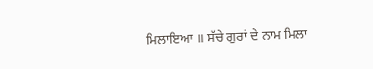ਮਿਲਾਇਆ ॥ ਸੱਚੇ ਗੁਰਾਂ ਦੇ ਨਾਮ ਮਿਲਾ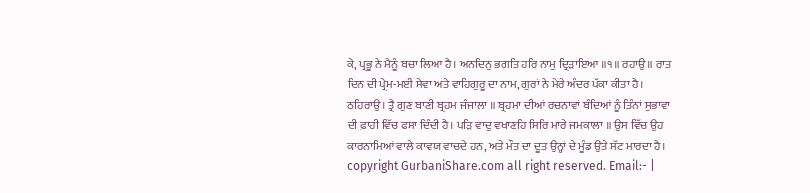ਕੇ, ਪ੍ਰਭੂ ਨੇ ਮੈਨੂੰ ਬਚਾ ਲਿਆ ਹੈ। ਅਨਦਿਨੁ ਭਗਤਿ ਹਰਿ ਨਾਮੁ ਦ੍ਰਿੜਾਇਆ ॥੧॥ ਰਹਾਉ ॥ ਰਾਤ ਦਿਨ ਦੀ ਪ੍ਰੇਮ-ਮਈ ਸੇਵਾ ਅਤੇ ਵਾਹਿਗੁਰੂ ਦਾ ਨਾਮ, ਗੁਰਾਂ ਨੇ ਮੇਰੇ ਅੰਦਰ ਪੱਕਾ ਕੀਤਾ ਹੈ। ਠਹਿਰਾਉ। ਤ੍ਰੈ ਗੁਣ ਬਾਣੀ ਬ੍ਰਹਮ ਜੰਜਾਲਾ ॥ ਬ੍ਰਹਮਾ ਦੀਆਂ ਰਚਨਾਵਾਂ ਬੰਦਿਆਂ ਨੂੰ ਤਿੰਨਾਂ ਸੁਭਾਵਾ ਦੀ ਫ਼ਾਹੀ ਵਿੱਚ ਫਸਾ ਦਿੰਦੀ ਹੈ। ਪੜਿ ਵਾਦੁ ਵਖਾਣਹਿ ਸਿਰਿ ਮਾਰੇ ਜਮਕਾਲਾ ॥ ਉਸ ਵਿੱਚ ਉਹ ਕਾਰਨਾਮਿਆਂ ਵਾਲੇ ਕਾਵਯ ਵਾਚਦੇ ਹਨ, ਅਤੇ ਮੌਤ ਦਾ ਦੂਤ ਉਨ੍ਹਾਂ ਦੇ ਮੂੰਡ ਉਤੇ ਸੱਟ ਮਾਰਦਾ ਹੈ। copyright GurbaniShare.com all right reserved. Email:- |